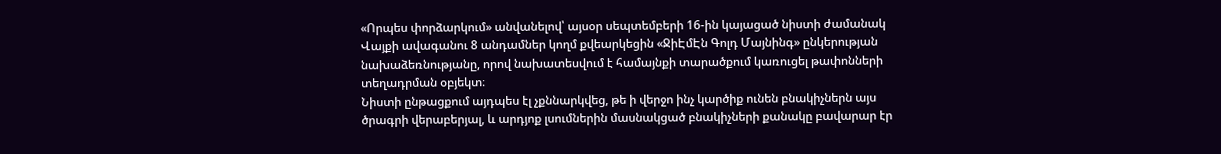«Որպես փորձարկում» անվանելով՝ այսօր սեպտեմբերի 16-ին կայացած նիստի ժամանակ Վայքի ավագանու 8 անդամներ կողմ քվեարկեցին «ՋիԷմԷն Գոլդ Մայնինգ» ընկերության նախաձեռնությանը, որով նախատեսվում է համայնքի տարածքում կառուցել թափոնների տեղադրման օբյեկտ։
Նիստի ընթացքում այդպես էլ չքննարկվեց, թե ի վերջո ինչ կարծիք ունեն բնակիչներն այս ծրագրի վերաբերյալ, և արդյոք լսումներին մասնակցած բնակիչների քանակը բավարար էր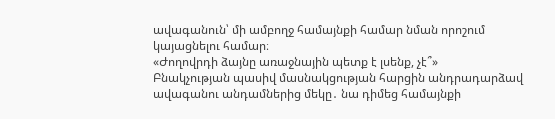ավագանուն՝ մի ամբողջ համայնքի համար նման որոշում կայացնելու համար։
«Ժողովրդի ձայնը առաջնային պետք է լսենք, չէ՞»
Բնակչության պասիվ մասնակցության հարցին անդրադարձավ ավագանու անդամներից մեկը․ նա դիմեց համայնքի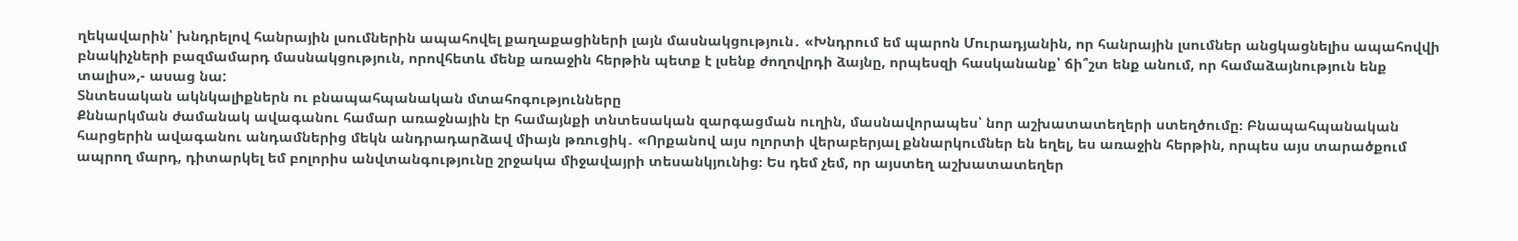ղեկավարին՝ խնդրելով հանրային լսումներին ապահովել քաղաքացիների լայն մասնակցություն․ «Խնդրում եմ պարոն Մուրադյանին, որ հանրային լսումներ անցկացնելիս ապահովվի բնակիչների բազմամարդ մասնակցություն, որովհետև մենք առաջին հերթին պետք է լսենք ժողովրդի ձայնը, որպեսզի հասկանանք՝ ճի՞շտ ենք անում, որ համաձայնություն ենք տալիս»,- ասաց նա:
Տնտեսական ակնկալիքներն ու բնապահպանական մտահոգությունները
Քննարկման ժամանակ ավագանու համար առաջնային էր համայնքի տնտեսական զարգացման ուղին, մասնավորապես՝ նոր աշխատատեղերի ստեղծումը։ Բնապահպանական հարցերին ավագանու անդամներից մեկն անդրադարձավ միայն թռուցիկ․ «Որքանով այս ոլորտի վերաբերյալ քննարկումներ են եղել, ես առաջին հերթին, որպես այս տարածքում ապրող մարդ, դիտարկել եմ բոլորիս անվտանգությունը շրջակա միջավայրի տեսանկյունից։ Ես դեմ չեմ, որ այստեղ աշխատատեղեր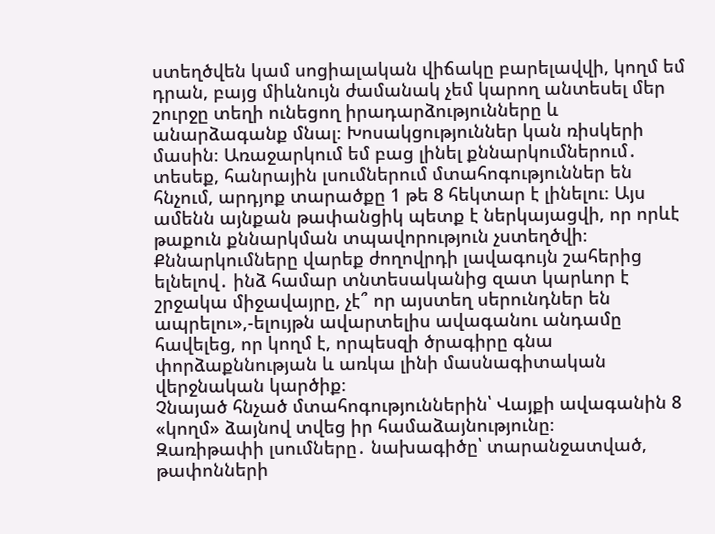ստեղծվեն կամ սոցիալական վիճակը բարելավվի, կողմ եմ դրան, բայց միևնույն ժամանակ չեմ կարող անտեսել մեր շուրջը տեղի ունեցող իրադարձությունները և անարձագանք մնալ։ Խոսակցություններ կան ռիսկերի մասին։ Առաջարկում եմ բաց լինել քննարկումներում․ տեսեք, հանրային լսումներում մտահոգություններ են հնչում, արդյոք տարածքը 1 թե 8 հեկտար է լինելու։ Այս ամենն այնքան թափանցիկ պետք է ներկայացվի, որ որևէ թաքուն քննարկման տպավորություն չստեղծվի։ Քննարկումները վարեք ժողովրդի լավագույն շահերից ելնելով․ ինձ համար տնտեսականից զատ կարևոր է շրջակա միջավայրը, չէ՞ որ այստեղ սերունդներ են ապրելու»,-ելույթն ավարտելիս ավագանու անդամը հավելեց, որ կողմ է, որպեսզի ծրագիրը գնա փորձաքննության և առկա լինի մասնագիտական վերջնական կարծիք։
Չնայած հնչած մտահոգություններին՝ Վայքի ավագանին 8 «կողմ» ձայնով տվեց իր համաձայնությունը։
Զառիթափի լսումները․ նախագիծը՝ տարանջատված, թափոնների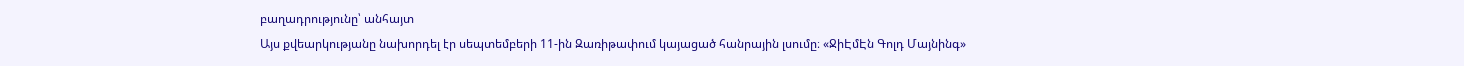բաղադրությունը՝ անհայտ
Այս քվեարկությանը նախորդել էր սեպտեմբերի 11-ին Զառիթափում կայացած հանրային լսումը։ «ՋիԷմԷն Գոլդ Մայնինգ»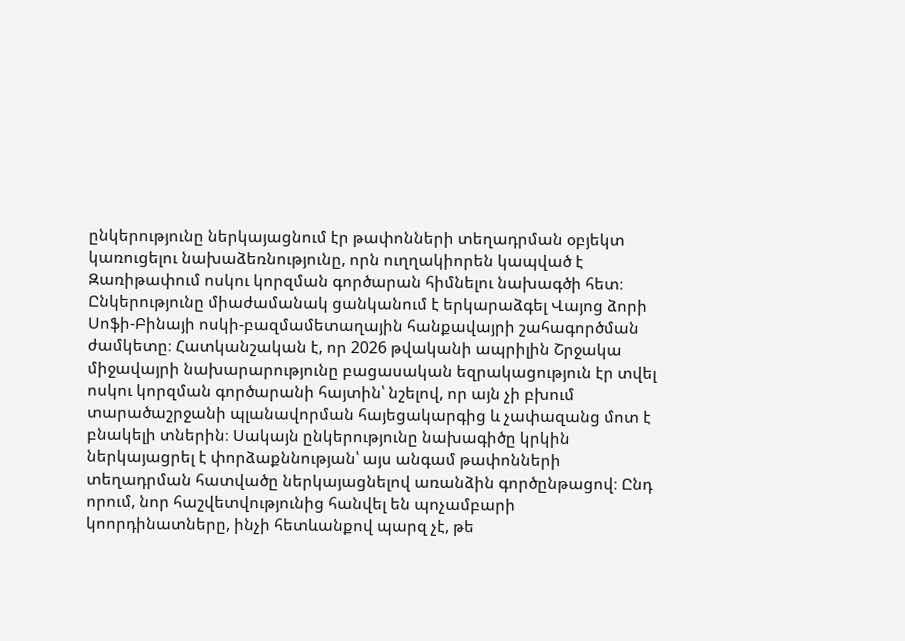ընկերությունը ներկայացնում էր թափոնների տեղադրման օբյեկտ կառուցելու նախաձեռնությունը, որն ուղղակիորեն կապված է Զառիթափում ոսկու կորզման գործարան հիմնելու նախագծի հետ։
Ընկերությունը միաժամանակ ցանկանում է երկարաձգել Վայոց ձորի Սոֆի-Բինայի ոսկի-բազմամետաղային հանքավայրի շահագործման ժամկետը։ Հատկանշական է, որ 2026 թվականի ապրիլին Շրջակա միջավայրի նախարարությունը բացասական եզրակացություն էր տվել ոսկու կորզման գործարանի հայտին՝ նշելով, որ այն չի բխում տարածաշրջանի պլանավորման հայեցակարգից և չափազանց մոտ է բնակելի տներին։ Սակայն ընկերությունը նախագիծը կրկին ներկայացրել է փորձաքննության՝ այս անգամ թափոնների տեղադրման հատվածը ներկայացնելով առանձին գործընթացով։ Ընդ որում, նոր հաշվետվությունից հանվել են պոչամբարի կոորդինատները, ինչի հետևանքով պարզ չէ, թե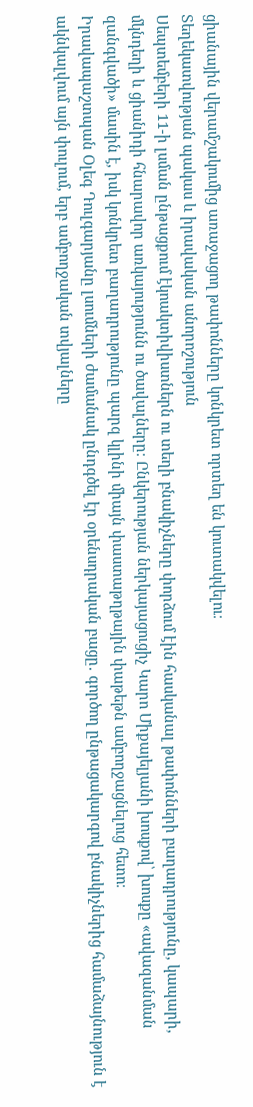ցիանային վերամշակումից առաջացող թափոնները կոնկրետ որտեղ են կուտակվելու։
Տեղեկատվության պակաս և իրավական անորոշություն
Սեպտեմբերի 11-ի լսման ընթացքում էկոակտիվիստներն ու տեղի բնակիչները փորձում էին հասկանալ թափոնների բաղադրությունը, կապարի, մկնդեղի և ցիանիդի հնարավոր առկայությունն ու ծավալները։ Ընկերության ներկայացուցիչ Կարո Միքայելյանի խոսքով՝ խոսքը «ավազանման զանգվածի» մասին է, իսկ կոնկրետ բաղադրությունը պարզ կլինի միայն փաստաթղթային փաթեթն ամբողջացնելուց հետո։
Իրավապաշտպան Օլեգ Դուլգարյանը լսումների ժամանակ ընդգծել էր օրենսդրական բացը․ գործող ընթացակարգով բնակիչներից համաձայնություն է ակնկալվում այն փուլում, երբ ամբողջական տվյալները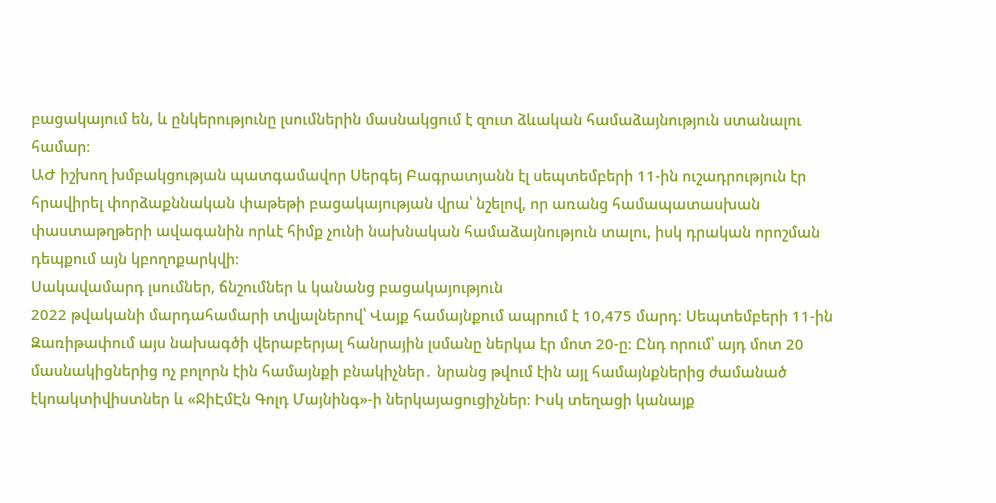բացակայում են, և ընկերությունը լսումներին մասնակցում է զուտ ձևական համաձայնություն ստանալու համար։
ԱԺ իշխող խմբակցության պատգամավոր Սերգեյ Բագրատյանն էլ սեպտեմբերի 11-ին ուշադրություն էր հրավիրել փորձաքննական փաթեթի բացակայության վրա՝ նշելով, որ առանց համապատասխան փաստաթղթերի ավագանին որևէ հիմք չունի նախնական համաձայնություն տալու, իսկ դրական որոշման դեպքում այն կբողոքարկվի։
Սակավամարդ լսումներ, ճնշումներ և կանանց բացակայություն
2022 թվականի մարդահամարի տվյալներով՝ Վայք համայնքում ապրում է 10,475 մարդ։ Սեպտեմբերի 11-ին Զառիթափում այս նախագծի վերաբերյալ հանրային լսմանը ներկա էր մոտ 20-ը։ Ընդ որում՝ այդ մոտ 20 մասնակիցներից ոչ բոլորն էին համայնքի բնակիչներ․ նրանց թվում էին այլ համայնքներից ժամանած էկոակտիվիստներ և «ՋիԷմԷն Գոլդ Մայնինգ»-ի ներկայացուցիչներ։ Իսկ տեղացի կանայք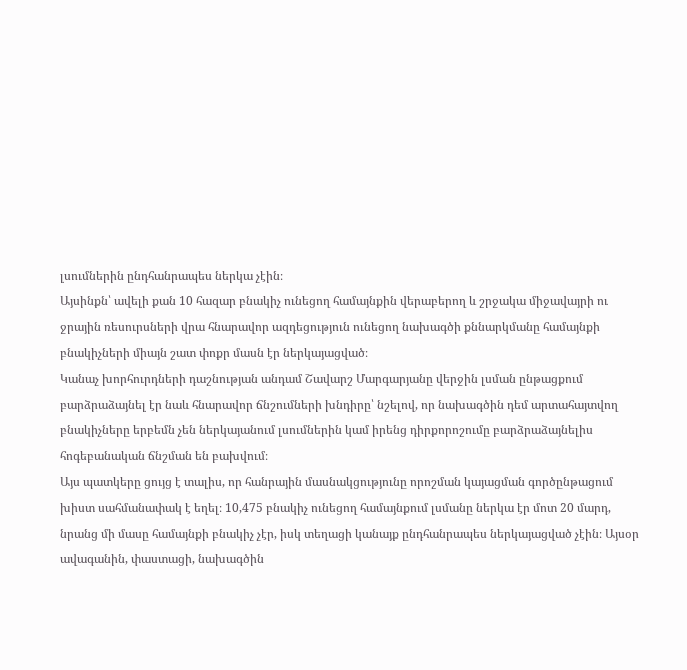լսումներին ընդհանրապես ներկա չէին։
Այսինքն՝ ավելի քան 10 հազար բնակիչ ունեցող համայնքին վերաբերող և շրջակա միջավայրի ու ջրային ռեսուրսների վրա հնարավոր ազդեցություն ունեցող նախագծի քննարկմանը համայնքի բնակիչների միայն շատ փոքր մասն էր ներկայացված։
Կանաչ խորհուրդների դաշնության անդամ Շավարշ Մարգարյանը վերջին լսման ընթացքում բարձրաձայնել էր նաև հնարավոր ճնշումների խնդիրը՝ նշելով, որ նախագծին դեմ արտահայտվող բնակիչները երբեմն չեն ներկայանում լսումներին կամ իրենց դիրքորոշումը բարձրաձայնելիս հոգեբանական ճնշման են բախվում։
Այս պատկերը ցույց է տալիս, որ հանրային մասնակցությունը որոշման կայացման գործընթացում խիստ սահմանափակ է եղել։ 10,475 բնակիչ ունեցող համայնքում լսմանը ներկա էր մոտ 20 մարդ, նրանց մի մասը համայնքի բնակիչ չէր, իսկ տեղացի կանայք ընդհանրապես ներկայացված չէին։ Այսօր ավագանին, փաստացի, նախագծին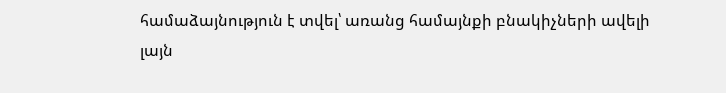համաձայնություն է տվել՝ առանց համայնքի բնակիչների ավելի լայն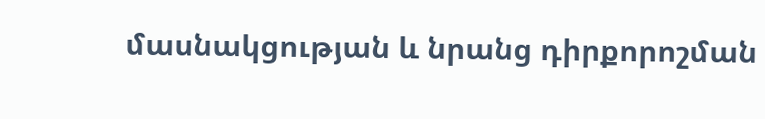մասնակցության և նրանց դիրքորոշման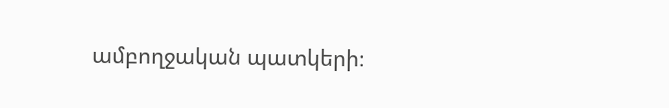ամբողջական պատկերի։